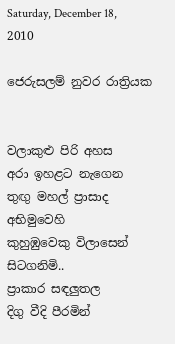Saturday, December 18, 2010

ජෙරුසලම් නුවර රාත්‍රියක


වලාකුළු පිරි අහස
අරා ඉහළට නැගෙන
තුඟු මහල් ප්‍රාසාද අභිමුවෙහි
කුහුඹුවෙකු විලාසෙන් සිටගනිමි..
ප්‍රාකාර සඳලුතල
දිගු වීදි පීරමින්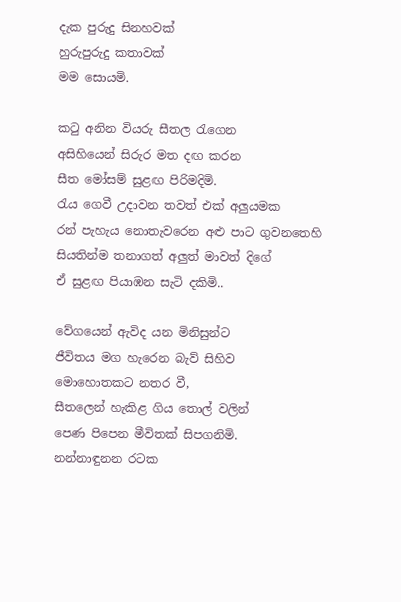දැක පුරුදු සිනහවක්
හුරුපුරුදු කතාවක්
මම සොයමි.

කටු අනින වියරු සීතල රැගෙන
අසිහියෙන් සිරුර මත දඟ කරන
සීත මෝසම් සුළඟ පිරිමදිමි.
රැය ගෙවී උදාවන තවත් එක් අලුයමක
රන් පැහැය නොතැවරෙන අළු පාට ගුවනතෙහි
සියතින්ම තනාගත් අලුත් මාවත් දිගේ
ඒ සුළඟ පියාඹන සැටි දකිමි..

වේගයෙන් ඇවිද යන මිනිසුන්ට
ජීවිතය මග හැරෙන බැව් සිහිව
මොහොතකට නතර වී,
සීතලෙන් හැකිළ ගිය තොල් වලින්
පෙණ පිපෙන මීවිතක් සිපගනිමි.
නන්නාඳුනන රටක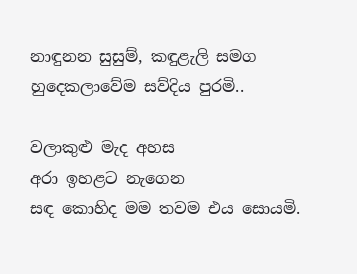නාඳුනන සුසුම්, කඳුළැලි සමග
හුදෙකලාවේම සව්දිය පුරමි..

වලාකුළු මැද අහස
අරා ඉහළට නැගෙන
සඳ කොහිද මම තවම එය සොයමි.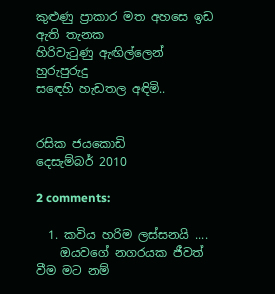කුළුණු ප්‍රාකාර මත අහසෙ ඉඩ ඇති තැනක
හිරිවැටුණු ඇඟිල්ලෙන්
හුරුපුරුදු
සඳෙහි හැඩතල අඳිමි..


රසික ජයකොඩි
දෙසැම්බර් 2010

2 comments:

  1. කවිය හරිම ලස්සනයි ....
    ඔයවගේ නගරයක ජීවත් වීම මට නම්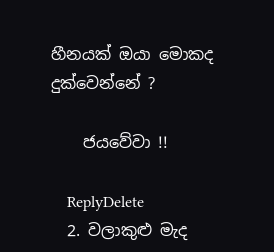හීනයක් ඔයා මොකද දුක්වෙන්නේ ?

    ජයවේවා !!

    ReplyDelete
  2. වලාකුළු මැද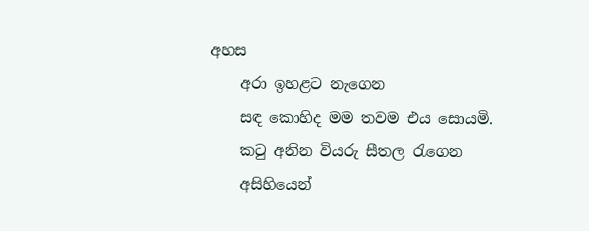අහස
    අරා ඉහළට නැගෙන
    සඳ කොහිද මම තවම එය සොයමි.
    කටු අනින වියරු සීතල රැගෙන
    අසිහියෙන්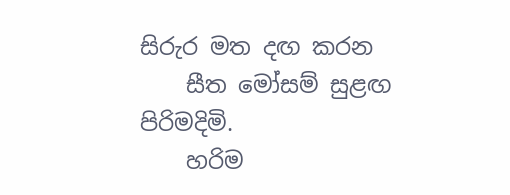සිරුර මත දඟ කරන
    සීත මෝසම් සුළඟ පිරිමදිමි.
    හරිම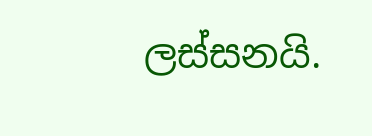ලස්සනයි.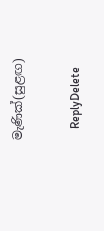මැණික්(සුළඟ)

    ReplyDelete